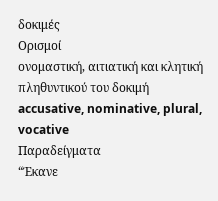δοκιμές
Ορισμοί
ονομαστική, αιτιατική και κλητική πληθυντικού του δοκιμή
accusative, nominative, plural, vocative
Παραδείγματα
“Έκανε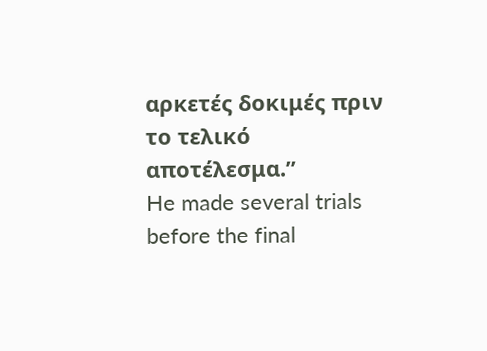αρκετές δοκιμές πριν το τελικό αποτέλεσμα.”
He made several trials before the final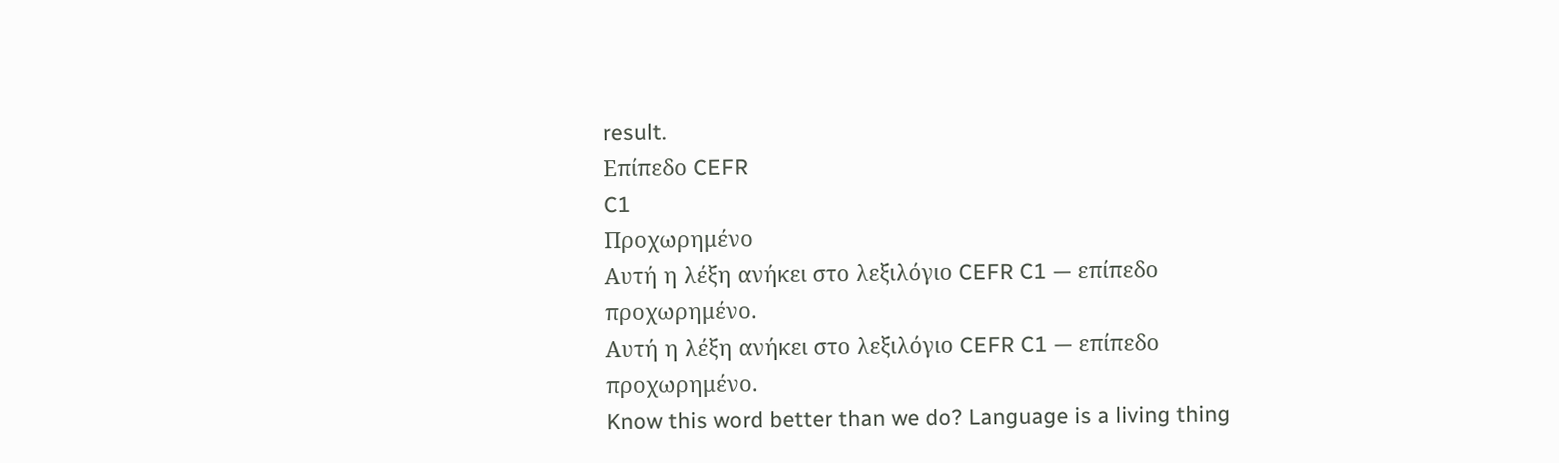result.
Επίπεδο CEFR
C1
Προχωρημένο
Αυτή η λέξη ανήκει στο λεξιλόγιο CEFR C1 — επίπεδο προχωρημένο.
Αυτή η λέξη ανήκει στο λεξιλόγιο CEFR C1 — επίπεδο προχωρημένο.
Know this word better than we do? Language is a living thing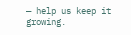— help us keep it growing.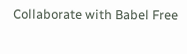Collaborate with Babel Free